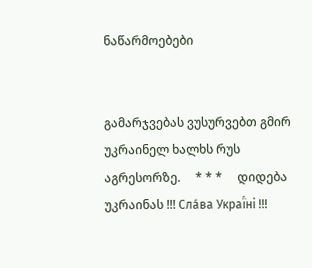ნაწარმოებები


გამარჯვებას ვუსურვებთ გმირ უკრაინელ ხალხს რუს აგრესორზე.     * * *     დიდება უკრაინას !!! Сла́ва Украї́ні !!!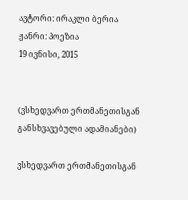ავტორი: ირაკლი ბერია
ჟანრი: პოეზია
19 ივნისი, 2015


(ვსხედვართ ერთმანეთისგან განსხვავებული ადამიანები)

ვსხედვართ ერთმანეთისგან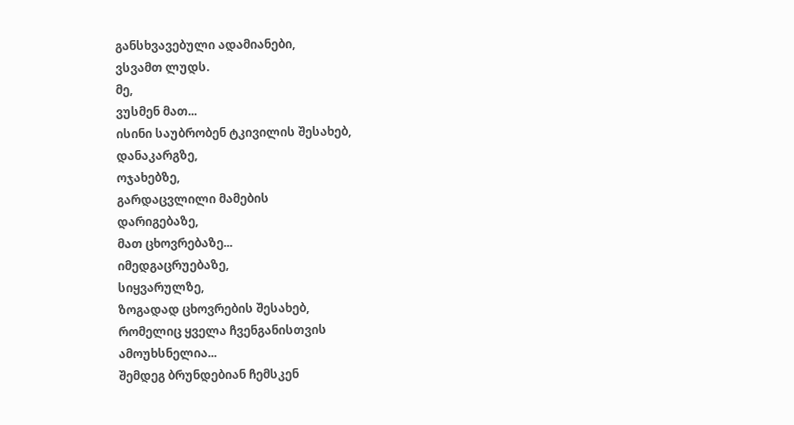განსხვავებული ადამიანები,
ვსვამთ ლუდს.
მე,
ვუსმენ მათ...
ისინი საუბრობენ ტკივილის შესახებ,
დანაკარგზე,
ოჯახებზე,
გარდაცვლილი მამების
დარიგებაზე,
მათ ცხოვრებაზე...
იმედგაცრუებაზე,
სიყვარულზე,
ზოგადად ცხოვრების შესახებ,
რომელიც ყველა ჩვენგანისთვის
ამოუხსნელია...
შემდეგ ბრუნდებიან ჩემსკენ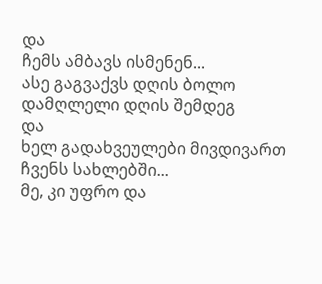და
ჩემს ამბავს ისმენენ...
ასე გაგვაქვს დღის ბოლო
დამღლელი დღის შემდეგ
და
ხელ გადახვეულები მივდივართ
ჩვენს სახლებში...
მე, კი უფრო და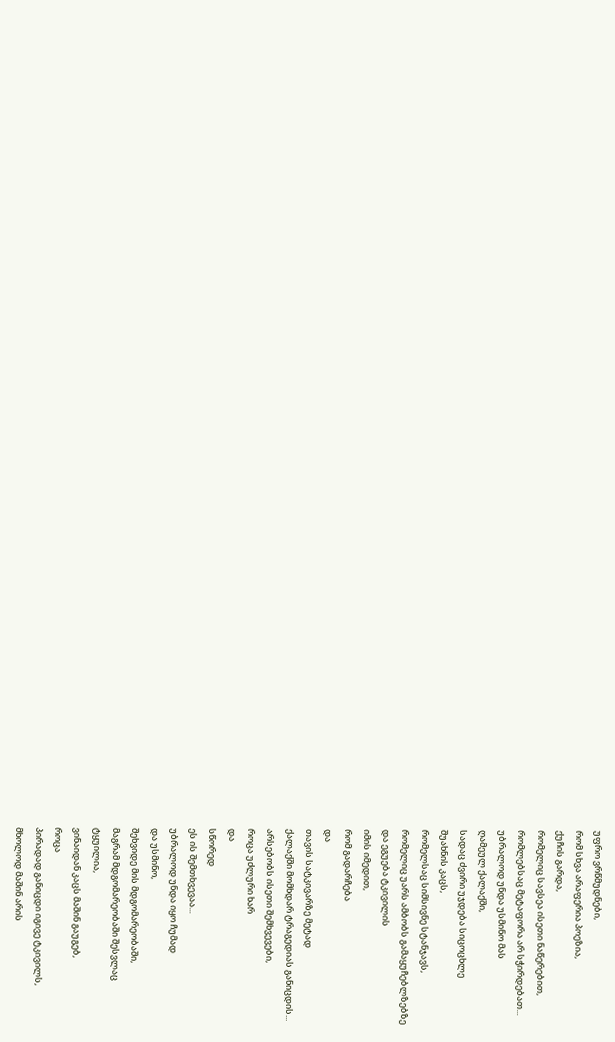უფრო ვრწმუდნები,
რომ სხვა არაფერია პოეზია,
ქუჩის გარდა,
რომელიც სავსეა ისეთი ნაწერებით,
რომლებსაც მეტაფორა არ სჭირდებათ...
უბრალოდ უნდა უსმინო მას
ღამეულ ქალაქში,
სადაც ძვირი უჯდება სიცოცხლე
შუახნის კაცს,
რომელსაც სიმსივნე სტანჯავს,
რომელიც უარს ამბობს გამაყუჩებლზებზე
და ეგუება ტკივილის
იმის იმედით,
რომ გადარჩება
და
თავის სატკივარზე მეტად
ქალაქში მომხდარ ტრაგედიას განიცდის...
არსებობს ისეთი შემხვევები,
როცა უძლური ხარ
და
სწორედ
ეს ის შემთხვევაა...
უბრალოდ უნდა იყო ჩუმად
და უსმინო,
შეხვიდე მის მდგომარეობაში,
მაგრამ მდგომარეობაში შესვლაც
ტყუილია,
ვინაიდან კაცს მაშინ გაუგებ,
როცა
პირადად განიცდი იგივე ტკივილს,
მხოლოდ მაშინ არის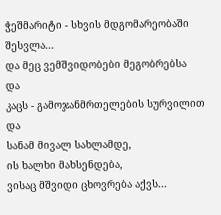ჭეშმარიტი - სხვის მდგომარეობაში შესვლა...
და მეც ვემშვიდობები მეგობრებსა
და
კაცს - გამოჯანმრთელების სურვილით
და
სანამ მივალ სახლამდე,
ის ხალხი მახსენდება,
ვისაც მშვიდი ცხოვრება აქვს...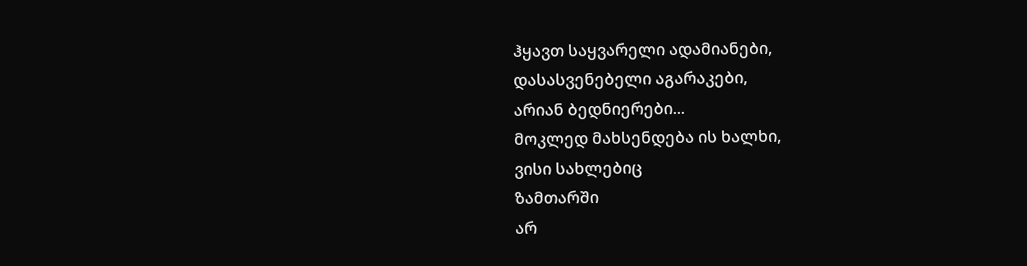ჰყავთ საყვარელი ადამიანები,
დასასვენებელი აგარაკები,
არიან ბედნიერები...
მოკლედ მახსენდება ის ხალხი,
ვისი სახლებიც
ზამთარში
არ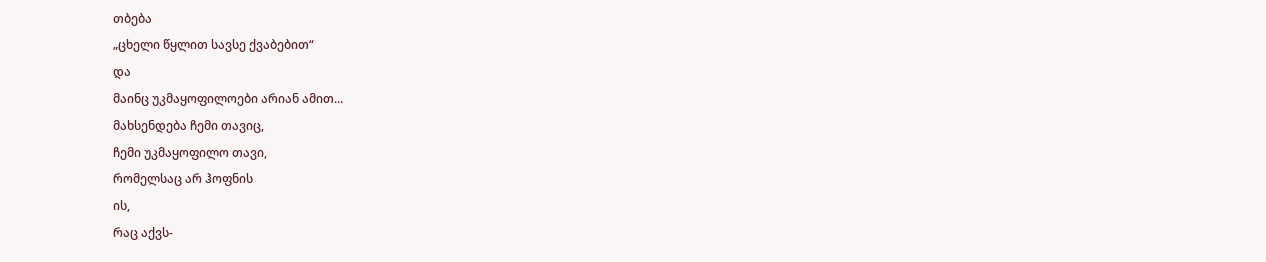თბება
„ცხელი წყლით სავსე ქვაბებით“
და
მაინც უკმაყოფილოები არიან ამით...
მახსენდება ჩემი თავიც,
ჩემი უკმაყოფილო თავი,
რომელსაც არ ჰოფნის
ის,
რაც აქვს-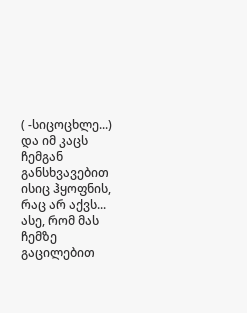( -სიცოცხლე...)
და იმ კაცს
ჩემგან განსხვავებით ისიც ჰყოფნის,
რაც არ აქვს...
ასე, რომ მას
ჩემზე
გაცილებით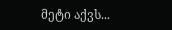მეტი აქვს...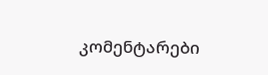კომენტარები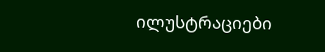ილუსტრაციები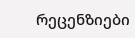რეცენზიები